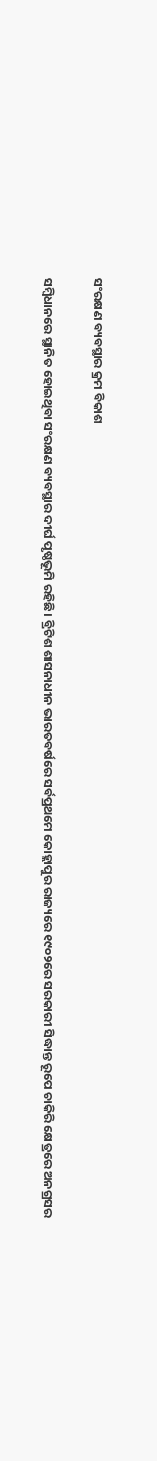ସଂରକ୍ଷଣ ବ୍ୟବସ୍ଥାର କ୍ରମ ବିକାଶ

ସମ୍ବିଧାନରେ ସ୍ଥାନିତ ହୋଇଥିବା ସଂରକ୍ଷଣ ବ୍ୟବସ୍ଥାର ଦୀର୍ଘ ପୃଷ୍ଠଭୂମି ରହିଛି। ବ୍ରିଟିଶ ଶାସନାଧୀନ ଭାରତବର୍ଷରେ ସର୍ବପ୍ରଥମେ କୋହ୍ଲାପୁର ରାଜ୍ୟରେ ୧୯୦୨ରେ ସରକାରୀ ସିଦ୍ଧାନ୍ତ ରୂପେ ଚାକିରି କ୍ଷେତ୍ରରେ ଅନଗ୍ରସର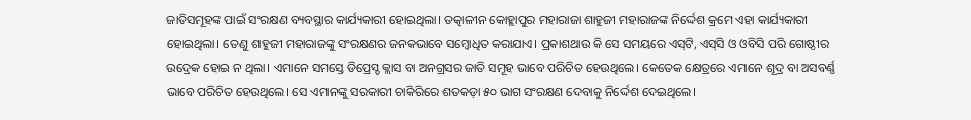ଜାତିସମୂହଙ୍କ ପାଇଁ ସଂରକ୍ଷଣ ବ୍ୟବସ୍ଥାର କାର୍ଯ୍ୟକାରୀ ହୋଇଥିଲା। ତତ୍କାଳୀନ କୋହ୍ଲାପୁର ମହାରାଜା ଶାହୁଜୀ ମହାରାଜଙ୍କ ନିର୍ଦ୍ଦେଶ କ୍ରମେ ଏହା କାର୍ଯ୍ୟକାରୀ ହୋଇଥିଲା। ତେଣୁ ଶାହୁଜୀ ମହାରାଜଙ୍କୁ ସଂରକ୍ଷଣର ଜନକଭାବେ ସମ୍ବୋଧିତ କରାଯାଏ। ପ୍ରକାଶଥାଉ କି ସେ ସମୟରେ ଏସ୍‌ଟି, ଏସ୍‌ସି ଓ ଓବିସି ପରି ଗୋଷ୍ଠୀର ଉଦ୍ରେକ ହୋଇ ନ ଥିଲା। ଏମାନେ ସମସ୍ତେ ଡିପ୍ରେସ୍ଡ କ୍ଲାସ ବା ଅନଗ୍ରସର ଜାତି ସମୂହ ଭାବେ ପରିଚିତ ହେଉଥିଲେ। କେତେକ କ୍ଷେତ୍ରରେ ଏମାନେ ଶୂଦ୍ର ବା ଅସବର୍ଣ୍ଣ ଭାବେ ପରିଚିତ ହେଉଥିଲେ। ସେ ଏମାନଙ୍କୁ ସରକାରୀ ଚାକିରିରେ ଶତକଡ଼ା ୫୦ ଭାଗ ସଂରକ୍ଷଣ ଦେବାକୁ ନିର୍ଦ୍ଦେଶ ଦେଇଥିଲେ।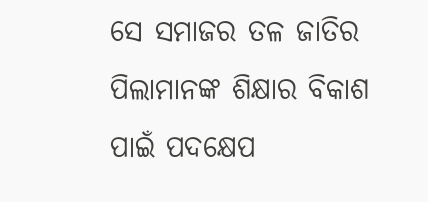ସେ ସମାଜର ତଳ ଜାତିର ପିଲାମାନଙ୍କ ଶିକ୍ଷାର ବିକାଶ ପାଇଁ ପଦକ୍ଷେପ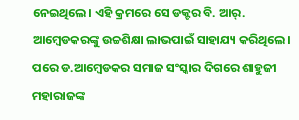ନେଇଥିଲେ। ଏହି କ୍ରମରେ ସେ ଡକ୍ଟର ବି. ଆର୍‌. ଆମ୍ବେଡକରଙ୍କୁ ଉଚ୍ଚଶିକ୍ଷା ଲାଭପାଇଁ ସାହାଯ୍ୟ କରିଥିଲେ। ପରେ ଡ.ଆମ୍ବେଡକର ସମାଜ ସଂସ୍କାର ଦିଗରେ ଶାହୁଜୀ ମହାରାଜଙ୍କ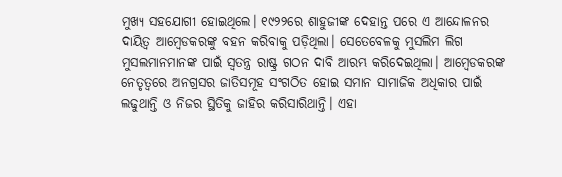ମୁଖ୍ୟ ସହଯୋଗୀ ହୋଇଥିଲେ। ୧୯୨୨ରେ ଶାହୁଜୀଙ୍କ ଦେହାନ୍ତ ପରେ ଏ ଆନ୍ଦୋଳନର ଦାୟିତ୍ୱ ଆମ୍ବେଡକରଙ୍କୁ ବହନ କରିବାକୁ ପଡ଼ିଥିଲା। ସେତେବେଳକୁ ମୁସଲିମ ଲିଗ ମୁସଲମାନମାନଙ୍କ ପାଇଁ ସ୍ବତନ୍ତ୍ର ରାଷ୍ଟ୍ର ଗଠନ ଦାବି ଆରମ୍ଭ କରିଦେଇଥିଲା। ଆମ୍ବେଡକରଙ୍କ ନେତୃତ୍ୱରେ ଅନଗ୍ରସର ଜାତିସମୂହ ସଂଗଠିତ ହୋଇ ସମାନ ସାମାଜିକ ଅଧିକାର ପାଇଁ ଲଢୁଥାନ୍ତି ଓ ନିଜର ସ୍ଥିତିକୁ ଜାହିର କରିସାରିଥାନ୍ତି। ଏହା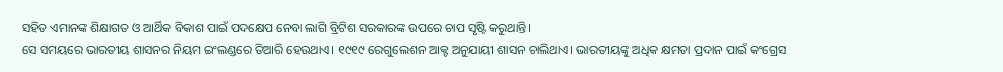ସହିତ ଏମାନଙ୍କ ଶିକ୍ଷାଗତ ଓ ଆର୍ଥିକ ବିକାଶ ପାଇଁ ପଦକ୍ଷେପ ନେବା ଲାଗି ବ୍ରିଟିଶ ସରକାରଙ୍କ ଉପରେ ଚାପ ସୃଷ୍ଟି କରୁଥାନ୍ତି।
ସେ ସମୟରେ ଭାରତୀୟ ଶାସନର ନିୟମ ଇଂଲଣ୍ଡରେ ତିଆରି ହେଉଥାଏ। ୧୯୧୯ ରେଗୁଲେଶନ ଆକ୍ଟ ଅନୁଯାୟୀ ଶାସନ ଚାଲିଥାଏ। ଭାରତୀୟଙ୍କୁ ଅଧିକ କ୍ଷମତା ପ୍ରଦାନ ପାଇଁ କଂଗ୍ରେସ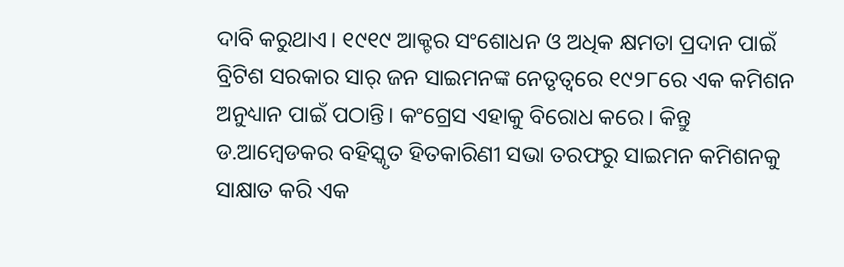ଦାବି କରୁଥାଏ। ୧୯୧୯ ଆକ୍ଟର ସଂଶୋଧନ ଓ ଅଧିକ କ୍ଷମତା ପ୍ରଦାନ ପାଇଁ ବ୍ରିଟିଶ ସରକାର ସାର୍‌ ଜନ ସାଇମନଙ୍କ ନେତୃତ୍ୱରେ ୧୯୨୮ରେ ଏକ କମିଶନ ଅନୁଧ୍ୟାନ ପାଇଁ ପଠାନ୍ତି। କଂଗ୍ରେସ ଏହାକୁ ବିରୋଧ କରେ। କିନ୍ତୁ ଡ.ଆମ୍ବେଡକର ବହିସ୍କୃତ ହିତକାରିଣୀ ସଭା ତରଫରୁ ସାଇମନ କମିଶନକୁ ସାକ୍ଷାତ କରି ଏକ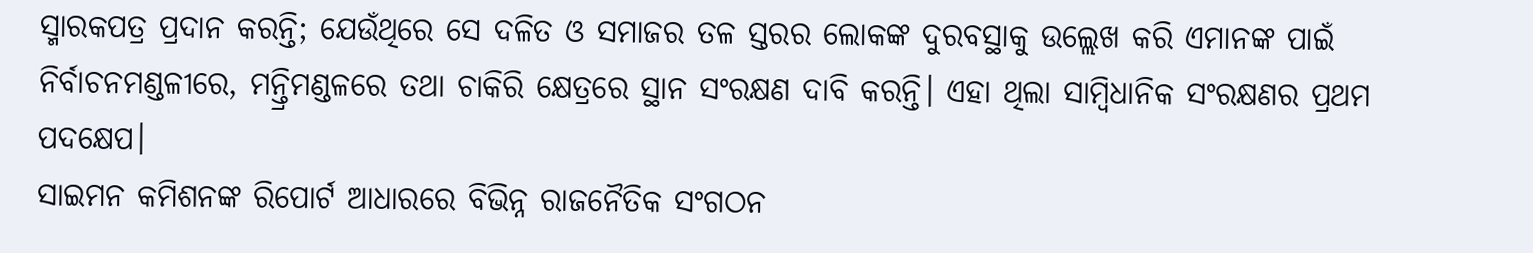ସ୍ମାରକପତ୍ର ପ୍ରଦାନ କରନ୍ତି; ଯେଉଁଥିରେ ସେ ଦଳିତ ଓ ସମାଜର ତଳ ସ୍ତରର ଲୋକଙ୍କ ଦୁରବସ୍ଥାକୁ ଉଲ୍ଲେଖ କରି ଏମାନଙ୍କ ପାଇଁ ନିର୍ବାଚନମଣ୍ଡଳୀରେ, ମନ୍ତ୍ରିମଣ୍ଡଳରେ ତଥା ଚାକିରି କ୍ଷେତ୍ରରେ ସ୍ଥାନ ସଂରକ୍ଷଣ ଦାବି କରନ୍ତି। ଏହା ଥିଲା ସାମ୍ବିଧାନିକ ସଂରକ୍ଷଣର ପ୍ରଥମ ପଦକ୍ଷେପ।
ସାଇମନ କମିଶନଙ୍କ ରିପୋର୍ଟ ଆଧାରରେ ବିଭିନ୍ନ ରାଜନୈତିକ ସଂଗଠନ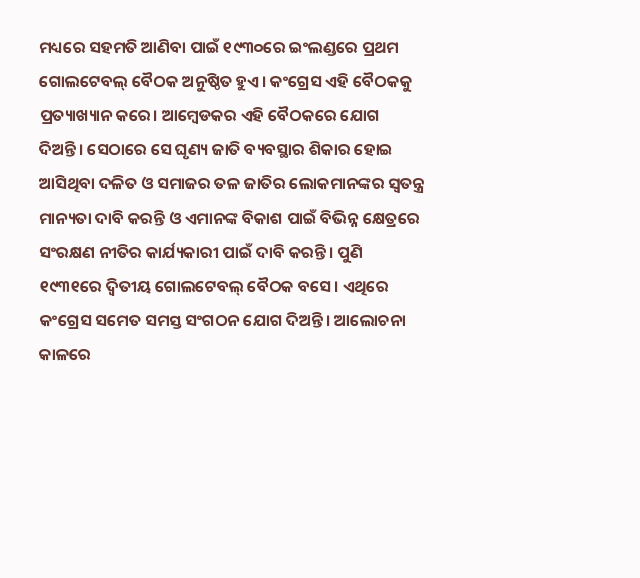ମଧ୍ୟରେ ସହମତି ଆଣିବା ପାଇଁ ୧୯୩୦ରେ ଇଂଲଣ୍ଡରେ ପ୍ରଥମ ଗୋଲଟେବଲ୍‌ ବୈଠକ ଅନୁଷ୍ଠିତ ହୁଏ। କଂଗ୍ରେସ ଏହି ବୈଠକକୁ ପ୍ରତ୍ୟାଖ୍ୟାନ କରେ। ଆମ୍ବେଡକର ଏହି ବୈଠକରେ ଯୋଗ ଦିଅନ୍ତି। ସେଠାରେ ସେ ଘୃଣ୍ୟ ଜାତି ବ୍ୟବସ୍ଥାର ଶିକାର ହୋଇ ଆସିଥିବା ଦଳିତ ଓ ସମାଜର ତଳ ଜାତିର ଲୋକମାନଙ୍କର ସ୍ବତନ୍ତ୍ର ମାନ୍ୟତା ଦାବି କରନ୍ତି ଓ ଏମାନଙ୍କ ବିକାଶ ପାଇଁ ବିଭିନ୍ନ କ୍ଷେତ୍ରରେ ସଂରକ୍ଷଣ ନୀତିର କାର୍ଯ୍ୟକାରୀ ପାଇଁ ଦାବି କରନ୍ତି। ପୁଣି ୧୯୩୧ରେ ଦ୍ୱିତୀୟ ଗୋଲଟେବଲ୍‌ ବୈଠକ ବସେ। ଏଥିରେ କଂଗ୍ରେସ ସମେତ ସମସ୍ତ ସଂଗଠନ ଯୋଗ ଦିଅନ୍ତି। ଆଲୋଚନା କାଳରେ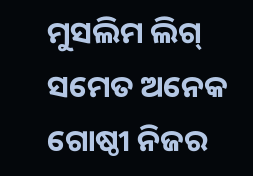ମୁସଲିମ ଲିଗ୍‌ ସମେତ ଅନେକ ଗୋଷ୍ଠୀ ନିଜର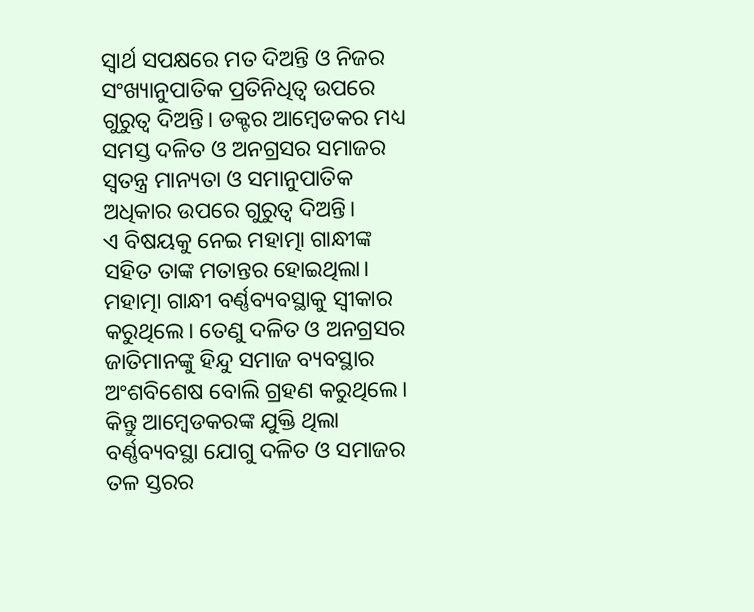ସ୍ବାର୍ଥ ସପକ୍ଷରେ ମତ ଦିଅନ୍ତି ଓ ନିଜର ସଂଖ୍ୟାନୁପାତିକ ପ୍ରତିନିଧିତ୍ୱ ଉପରେ ଗୁରୁତ୍ୱ ଦିଅନ୍ତି। ଡକ୍ଟର ଆମ୍ବେଡକର ମଧ୍ୟ ସମସ୍ତ ଦଳିତ ଓ ଅନଗ୍ରସର ସମାଜର ସ୍ବତନ୍ତ୍ର ମାନ୍ୟତା ଓ ସମାନୁପାତିକ ଅଧିକାର ଉପରେ ଗୁରୁତ୍ୱ ଦିଅନ୍ତି।
ଏ ବିଷୟକୁ ନେଇ ମହାତ୍ମା ଗାନ୍ଧୀଙ୍କ ସହିତ ତାଙ୍କ ମତାନ୍ତର ହୋଇଥିଲା। ମହାତ୍ମା ଗାନ୍ଧୀ ବର୍ଣ୍ଣବ୍ୟବସ୍ଥାକୁ ସ୍ବୀକାର କରୁଥିଲେ। ତେଣୁ ଦଳିତ ଓ ଅନଗ୍ରସର ଜାତିମାନଙ୍କୁ ହିନ୍ଦୁ ସମାଜ ବ୍ୟବସ୍ଥାର ଅଂଶବିଶେଷ ବୋଲି ଗ୍ରହଣ କରୁଥିଲେ। କିନ୍ତୁ ଆମ୍ବେଡକରଙ୍କ ଯୁକ୍ତି ଥିଲା ବର୍ଣ୍ଣବ୍ୟବସ୍ଥା ଯୋଗୁ ଦଳିତ ଓ ସମାଜର ତଳ ସ୍ତରର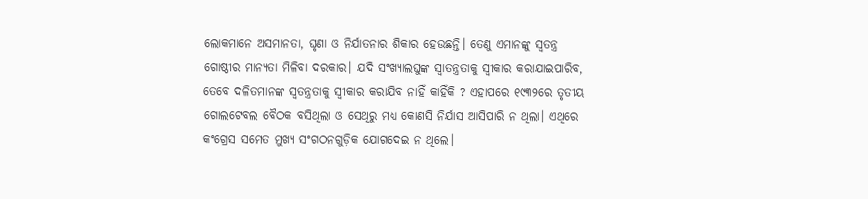ଲୋକମାନେ ଅସମାନତା, ଘୃଣା ଓ ନିର୍ଯାତନାର ଶିକାର ହେଉଛନ୍ତି। ତେଣୁ ଏମାନଙ୍କୁ ସ୍ବତନ୍ତ୍ର ଗୋଷ୍ଠୀର ମାନ୍ୟତା ମିଳିବା ଦରକାର। ଯଦି ସଂଖ୍ୟାଲଘୁଙ୍କ ସ୍ବାତନ୍ତ୍ରତାକୁ ସ୍ବୀକାର କରାଯାଇପାରିବ, ତେବେ ଦଳିତମାନଙ୍କ ସ୍ବତନ୍ତ୍ରତାକୁ ସ୍ବୀକାର କରାଯିବ ନାହିଁ କାହିଁକି ? ଏହାପରେ ୧୯୩୨ରେ ତୃତୀୟ ଗୋଲଟେବଲ ବୈଠକ ବସିଥିଲା ଓ ସେଥିରୁ ମଧ୍ୟ କୋଣସି ନିର୍ଯାସ ଆସିପାରି ନ ଥିଲା। ଏଥିରେ କଂଗ୍ରେସ ସମେତ ମୁଖ୍ୟ ସଂଗଠନଗୁଡ଼ିକ ଯୋଗଦେଇ ନ ଥିଲେ।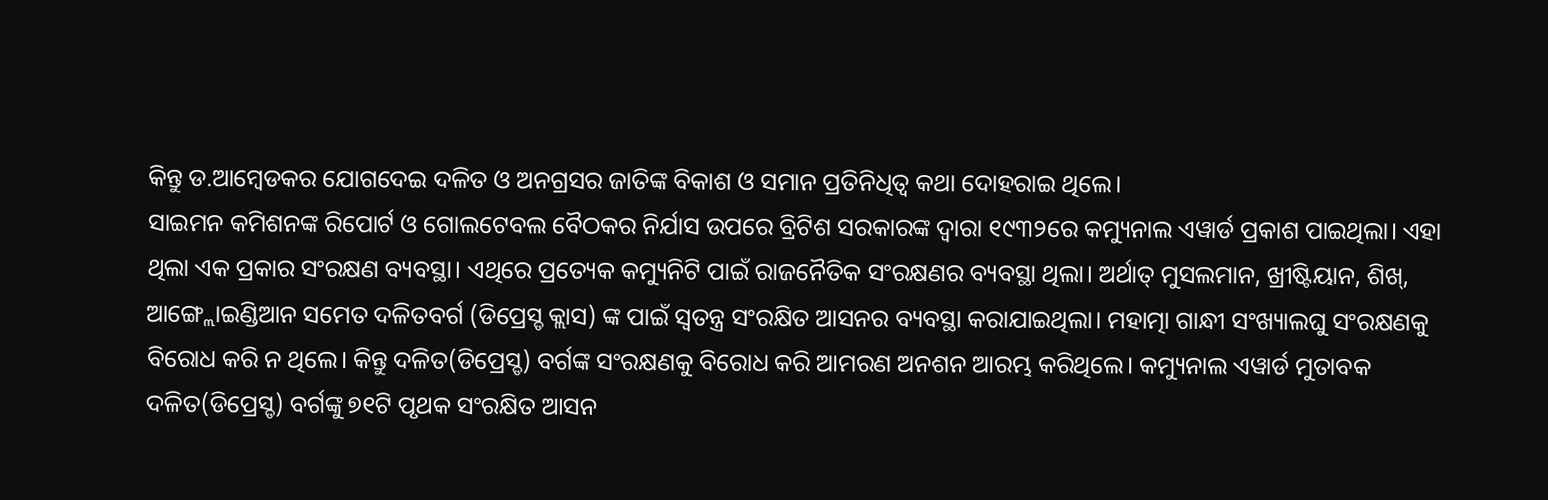କିନ୍ତୁ ଡ.ଆମ୍ବେଡକର ଯୋଗଦେଇ ଦଳିତ ଓ ଅନଗ୍ରସର ଜାତିଙ୍କ ବିକାଶ ଓ ସମାନ ପ୍ରତିନିଧିତ୍ୱ କଥା ଦୋହରାଇ ଥିଲେ।
ସାଇମନ କମିଶନଙ୍କ ରିପୋର୍ଟ ଓ ଗୋଲଟେବଲ ବୈଠକର ନିର୍ଯାସ ଉପରେ ବ୍ରିଟିଶ ସରକାରଙ୍କ ଦ୍ବାରା ୧୯୩୨ରେ କମ୍ୟୁନାଲ ଏୱାର୍ଡ ପ୍ରକାଶ ପାଇଥିଲା। ଏହା ଥିଲା ଏକ ପ୍ରକାର ସଂରକ୍ଷଣ ବ୍ୟବସ୍ଥା। ଏଥିରେ ପ୍ରତ୍ୟେକ କମ୍ୟୁନିଟି ପାଇଁ ରାଜନୈତିକ ସଂରକ୍ଷଣର ବ୍ୟବସ୍ଥା ଥିଲା। ଅର୍ଥାତ୍‌ ମୁସଲମାନ, ଖ୍ରୀଷ୍ଟିୟାନ, ଶିଖ୍‌, ଆଙ୍ଗ୍ଲୋଇଣ୍ଡିଆନ ସମେତ ଦଳିତବର୍ଗ (ଡିପ୍ରେସ୍ଡ କ୍ଲାସ) ଙ୍କ ପାଇଁ ସ୍ବତନ୍ତ୍ର ସଂରକ୍ଷିତ ଆସନର ବ୍ୟବସ୍ଥା କରାଯାଇଥିଲା। ମହାତ୍ମା ଗାନ୍ଧୀ ସଂଖ୍ୟାଲଘୁ ସଂରକ୍ଷଣକୁ ବିରୋଧ କରି ନ ଥିଲେ। କିନ୍ତୁ ଦଳିତ(ଡିପ୍ରେସ୍ଡ) ବର୍ଗଙ୍କ ସଂରକ୍ଷଣକୁ ବିରୋଧ କରି ଆମରଣ ଅନଶନ ଆରମ୍ଭ କରିଥିଲେ। କମ୍ୟୁନାଲ ଏୱାର୍ଡ ମୁତାବକ ଦଳିତ(ଡିପ୍ରେସ୍ଡ) ବର୍ଗଙ୍କୁ ୭୧ଟି ପୃଥକ ସଂରକ୍ଷିତ ଆସନ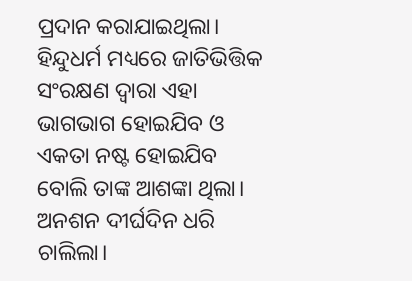ପ୍ରଦାନ କରାଯାଇଥିଲା। ହିନ୍ଦୁଧର୍ମ ମଧ୍ୟରେ ଜାତିଭିତ୍ତିକ ସଂରକ୍ଷଣ ଦ୍ୱାରା ଏହା ଭାଗଭାଗ ହୋଇଯିବ ଓ ଏକତା ନଷ୍ଟ ହୋଇଯିବ ବୋଲି ତାଙ୍କ ଆଶଙ୍କା ଥିଲା।
ଅନଶନ ଦୀର୍ଘଦିନ ଧରି ଚାଲିଲା।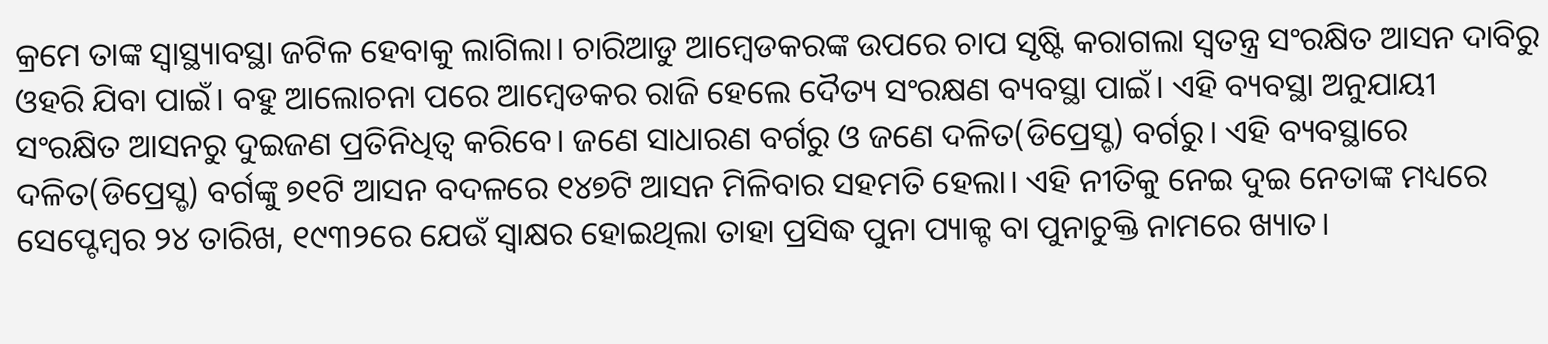କ୍ରମେ ତାଙ୍କ ସ୍ବାସ୍ଥ୍ୟାବସ୍ଥା ଜଟିଳ ହେବାକୁ ଲାଗିଲା। ଚାରିଆଡୁ ଆମ୍ବେଡକରଙ୍କ ଉପରେ ଚାପ ସୃଷ୍ଟି କରାଗଲା ସ୍ବତନ୍ତ୍ର ସଂରକ୍ଷିତ ଆସନ ଦାବିରୁ ଓହରି ଯିବା ପାଇଁ। ବହୁ ଆଲୋଚନା ପରେ ଆମ୍ବେଡକର ରାଜି ହେଲେ ଦୈତ୍ୟ ସଂରକ୍ଷଣ ବ୍ୟବସ୍ଥା ପାଇଁ। ଏହି ବ୍ୟବସ୍ଥା ଅନୁଯାୟୀ ସଂରକ୍ଷିତ ଆସନରୁ ଦୁଇଜଣ ପ୍ରତିନିଧିତ୍ୱ କରିବେ। ଜଣେ ସାଧାରଣ ବର୍ଗରୁ ଓ ଜଣେ ଦଳିତ(ଡିପ୍ରେସ୍ଡ) ବର୍ଗରୁ। ଏହି ବ୍ୟବସ୍ଥାରେ ଦଳିତ(ଡିପ୍ରେସ୍ଡ) ବର୍ଗଙ୍କୁ ୭୧ଟି ଆସନ ବଦଳରେ ୧୪୭ଟି ଆସନ ମିଳିବାର ସହମତି ହେଲା। ଏହି ନୀତିକୁ ନେଇ ଦୁଇ ନେତାଙ୍କ ମଧ୍ୟରେ ସେପ୍ଟେମ୍ବର ୨୪ ତାରିଖ, ୧୯୩୨ରେ ଯେଉଁ ସ୍ବାକ୍ଷର ହୋଇଥିଲା ତାହା ପ୍ରସିଦ୍ଧ ପୁନା ପ୍ୟାକ୍ଟ ବା ପୁନାଚୁକ୍ତି ନାମରେ ଖ୍ୟାତ।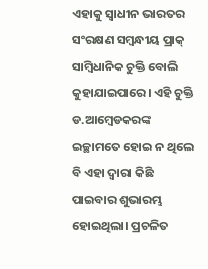ଏହାକୁ ସ୍ବାଧୀନ ଭାରତର ସଂରକ୍ଷଣ ସମ୍ବନ୍ଧୀୟ ପ୍ରାକ୍‌ ସାମ୍ବିଧାନିକ ଚୁକ୍ତି ବୋଲି କୁହାଯାଇପାରେ। ଏହି ଚୁକ୍ତି ଡ.ଆମ୍ବେଡକରଙ୍କ ଇଚ୍ଛାମତେ ହୋଇ ନ ଥିଲେ ବି ଏହା ଦ୍ୱାରା କିଛି ପାଇବାର ଶୁଭାରମ୍ଭ ହୋଇଥିଲା। ପ୍ରଚଳିତ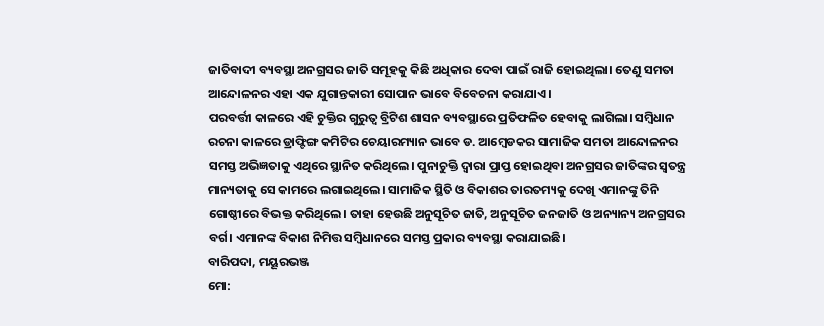ଜାତିବାଦୀ ବ୍ୟବସ୍ଥା ଅନଗ୍ରସର ଜାତି ସମୂହକୁ କିଛି ଅଧିକାର ଦେବା ପାଇଁ ରାଜି ହୋଇଥିଲା। ତେଣୁ ସମତା ଆନ୍ଦୋଳନର ଏହା ଏକ ଯୁଗାନ୍ତକାରୀ ସୋପାନ ଭାବେ ବିବେଚନା କରାଯାଏ।
ପରବର୍ତ୍ତୀ କାଳରେ ଏହି ଚୁକ୍ତିର ଗୁରୁତ୍ୱ ବ୍ରିଟିଶ ଶାସନ ବ୍ୟବସ୍ଥାରେ ପ୍ରତିଫଳିତ ହେବାକୁ ଲାଗିଲା। ସମ୍ବିଧାନ ରଚନା କାଳରେ ଡ୍ରାଫ୍ଟିଙ୍ଗ କମିଟିର ଚେୟାରମ୍ୟାନ ଭାବେ ଡ. ଆମ୍ବେଡକର ସାମାଜିକ ସମତା ଆନ୍ଦୋଳନର ସମସ୍ତ ଅଭିଜ୍ଞତାକୁ ଏଥିରେ ସ୍ଥାନିତ କରିଥିଲେ। ପୁନାଚୁକ୍ତି ଦ୍ୱାରା ପ୍ରାପ୍ତ ହୋଇଥିବା ଅନଗ୍ରସର ଜାତିଙ୍କର ସ୍ବତନ୍ତ୍ର ମାନ୍ୟତାକୁ ସେ କାମରେ ଲଗାଇଥିଲେ। ସାମାଜିକ ସ୍ଥିତି ଓ ବିକାଶର ତାରତମ୍ୟକୁ ଦେଖି ଏମାନଙ୍କୁ ତିନି ଗୋଷ୍ଠୀରେ ବିଭକ୍ତ କରିଥିଲେ। ତାହା ହେଉଛି ଅନୁସୂଚିତ ଜାତି, ଅନୁସୂଚିତ ଜନଜାତି ଓ ଅନ୍ୟାନ୍ୟ ଅନଗ୍ରସର ବର୍ଗ। ଏମାନଙ୍କ ବିକାଶ ନିମିତ୍ତ ସମ୍ବିଧାନରେ ସମସ୍ତ ପ୍ରକାର ବ୍ୟବସ୍ଥା କରାଯାଇଛି।
ବାରିପଦା, ମୟୂରଭଞ୍ଜ
ମୋ: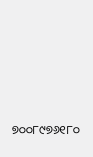୭୦୦୮୯୭୬୧୮୦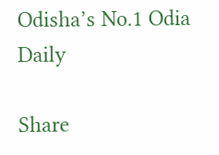Odisha’s No.1 Odia Daily

Share